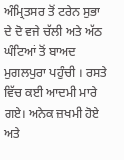ਅੰਮ੍ਰਿਤਸਰ ਤੋਂ ਟਰੇਨ ਸੁਭਾ ਦੇ ਦੋ ਵਜੇ ਚੱਲੀ ਅਤੇ ਅੱਠ ਘੰਟਿਆਂ ਤੋਂ ਬਾਅਦ ਮੁਗਲਪੁਰਾ ਪਹੁੰਚੀ । ਰਸਤੇ ਵਿੱਚ ਕਈ ਆਦਮੀ ਮਾਰੇ ਗਏ। ਅਨੇਕ ਜ਼ਖਮੀ ਹੋਏ ਅਤੇ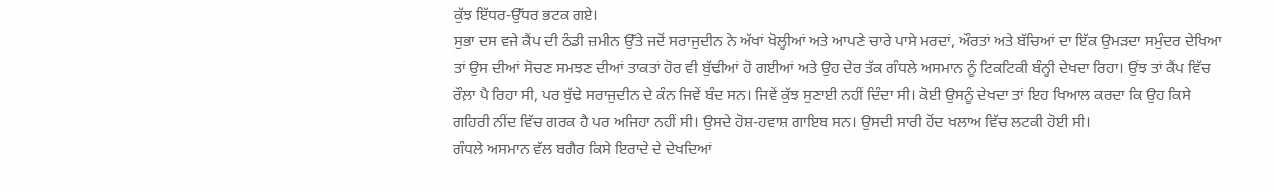ਕੁੱਝ ਇੱਧਰ-ਉੱਧਰ ਭਟਕ ਗਏ।
ਸੁਭਾ ਦਸ ਵਜੇ ਕੈਂਪ ਦੀ ਠੰਡੀ ਜ਼ਮੀਨ ਉੱਤੇ ਜਦੋਂ ਸਰਾਜੁਦੀਨ ਨੇ ਅੱਖਾਂ ਖੋਲ੍ਹੀਆਂ ਅਤੇ ਆਪਣੇ ਚਾਰੇ ਪਾਸੇ ਮਰਦਾਂ, ਔਰਤਾਂ ਅਤੇ ਬੱਚਿਆਂ ਦਾ ਇੱਕ ਉਮੜਦਾ ਸਮੁੰਦਰ ਦੇਖਿਆ ਤਾਂ ਉਸ ਦੀਆਂ ਸੋਚਣ ਸਮਝਣ ਦੀਆਂ ਤਾਕਤਾਂ ਹੋਰ ਵੀ ਬੁੱਢੀਆਂ ਹੋ ਗਈਆਂ ਅਤੇ ਉਹ ਦੇਰ ਤੱਕ ਗੰਧਲੇ ਅਸਮਾਨ ਨੂੰ ਟਿਕਟਿਕੀ ਬੰਨ੍ਹੀ ਦੇਖਦਾ ਰਿਹਾ। ਉਂਝ ਤਾਂ ਕੈਂਪ ਵਿੱਚ ਰੌਲ਼ਾ ਪੈ ਰਿਹਾ ਸੀ, ਪਰ ਬੁੱਢੇ ਸਰਾਜੁਦੀਨ ਦੇ ਕੰਨ ਜਿਵੇਂ ਬੰਦ ਸਨ। ਜਿਵੇਂ ਕੁੱਝ ਸੁਣਾਈ ਨਹੀਂ ਦਿੰਦਾ ਸੀ। ਕੋਈ ਉਸਨੂੰ ਦੇਖਦਾ ਤਾਂ ਇਹ ਖਿਆਲ ਕਰਦਾ ਕਿ ਉਹ ਕਿਸੇ ਗਹਿਰੀ ਨੀਂਦ ਵਿੱਚ ਗਰਕ ਹੈ ਪਰ ਅਜਿਹਾ ਨਹੀਂ ਸੀ। ਉਸਦੇ ਹੋਸ਼-ਹਵਾਸ਼ ਗਾਇਬ ਸਨ। ਉਸਦੀ ਸਾਰੀ ਹੋਂਦ ਖਲਾਅ ਵਿੱਚ ਲਟਕੀ ਹੋਈ ਸੀ।
ਗੰਧਲੇ ਅਸਮਾਨ ਵੱਲ ਬਗੈਰ ਕਿਸੇ ਇਰਾਦੇ ਦੇ ਦੇਖਦਿਆਂ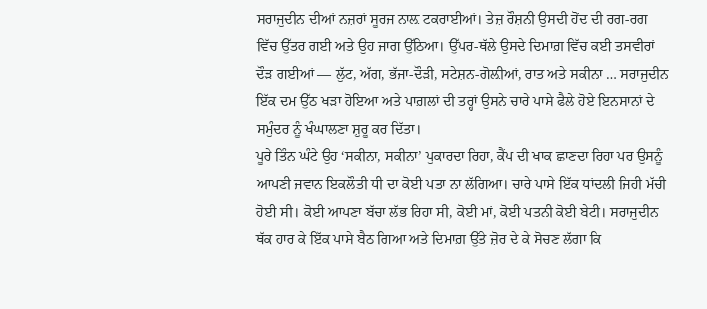ਸਰਾਜੁਦੀਨ ਦੀਆਂ ਨਜ਼ਰਾਂ ਸੂਰਜ ਨਾਲ਼ ਟਕਰਾਈਆਂ। ਤੇਜ਼ ਰੌਸ਼ਨੀ ਉਸਦੀ ਹੋਂਦ ਦੀ ਰਗ-ਰਗ ਵਿੱਚ ਉੱਤਰ ਗਈ ਅਤੇ ਉਹ ਜਾਗ ਉੱਠਿਆ। ਉੱਪਰ-ਥੱਲੇ ਉਸਦੇ ਦਿਮਾਗ਼ ਵਿੱਚ ਕਈ ਤਸਵੀਰਾਂ ਦੌੜ ਗਈਆਂ — ਲੁੱਟ, ਅੱਗ, ਭੱਜਾ-ਦੌੜੀ, ਸਟੇਸ਼ਨ-ਗੋਲ਼ੀਆਂ, ਰਾਤ ਅਤੇ ਸਕੀਨਾ … ਸਰਾਜੁਦੀਨ ਇੱਕ ਦਮ ਉੱਠ ਖੜਾ ਹੋਇਆ ਅਤੇ ਪਾਗ਼ਲਾਂ ਦੀ ਤਰ੍ਹਾਂ ਉਸਨੇ ਚਾਰੇ ਪਾਸੇ ਫੈਲੇ ਹੋਏ ਇਨਸਾਨਾਂ ਦੇ ਸਮੁੰਦਰ ਨੂੰ ਖੰਘਾਲਣਾ ਸ਼ੁਰੂ ਕਰ ਦਿੱਤਾ।
ਪੂਰੇ ਤਿੰਨ ਘੰਟੇ ਉਹ ‘ਸਕੀਨਾ, ਸਕੀਨਾ’ ਪੁਕਾਰਦਾ ਰਿਹਾ, ਕੈਂਪ ਦੀ ਖਾਕ ਛਾਣਦਾ ਰਿਹਾ ਪਰ ਉਸਨੂੰ ਆਪਣੀ ਜਵਾਨ ਇਕਲੌਤੀ ਧੀ ਦਾ ਕੋਈ ਪਤਾ ਨਾ ਲੱਗਿਆ। ਚਾਰੇ ਪਾਸੇ ਇੱਕ ਧਾਂਦਲੀ ਜਿਹੀ ਮੱਚੀ ਹੋਈ ਸੀ। ਕੋਈ ਆਪਣਾ ਬੱਚਾ ਲੱਭ ਰਿਹਾ ਸੀ, ਕੋਈ ਮਾਂ, ਕੋਈ ਪਤਨੀ ਕੋਈ ਬੇਟੀ। ਸਰਾਜੁਦੀਨ ਥੱਕ ਹਾਰ ਕੇ ਇੱਕ ਪਾਸੇ ਬੈਠ ਗਿਆ ਅਤੇ ਦਿਮਾਗ਼ ਉੱਤੇ ਜ਼ੋਰ ਦੇ ਕੇ ਸੋਚਣ ਲੱਗਾ ਕਿ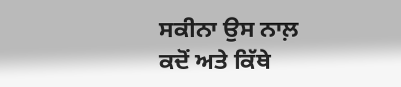ਸਕੀਨਾ ਉਸ ਨਾਲ਼ ਕਦੋਂ ਅਤੇ ਕਿੱਥੇ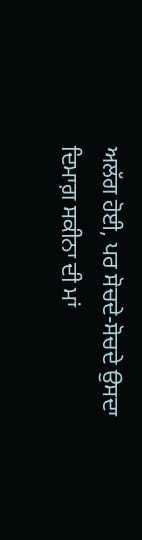ਅਲੱਗ ਹੋਈ, ਪਰ ਸੋਚਦੇ-ਸੋਚਦੇ ਉਸਦਾ ਦਿਮਾਗ਼ ਸਕੀਨਾ ਦੀ ਮਾਂ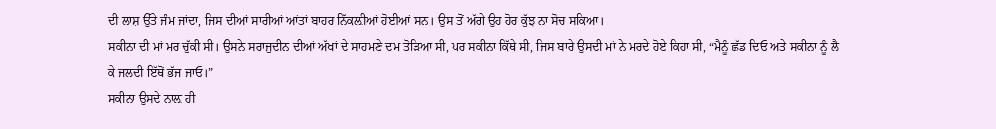ਦੀ ਲਾਸ਼ ਉੱਤੇ ਜੰਮ ਜਾਂਦਾ, ਜਿਸ ਦੀਆਂ ਸਾਰੀਆਂ ਆਂਤਾਂ ਬਾਹਰ ਨਿੱਕਲ਼ੀਆਂ ਹੋਈਆਂ ਸਨ। ਉਸ ਤੋਂ ਅੱਗੇ ਉਹ ਹੋਰ ਕੁੱਝ ਨਾ ਸੋਚ ਸਕਿਆ।
ਸਕੀਨਾ ਦੀ ਮਾਂ ਮਰ ਚੁੱਕੀ ਸੀ। ਉਸਨੇ ਸਰਾਜੁਦੀਨ ਦੀਆਂ ਅੱਖਾਂ ਦੇ ਸਾਹਮਣੇ ਦਮ ਤੋੜਿਆ ਸੀ, ਪਰ ਸਕੀਨਾ ਕਿੱਥੇ ਸੀ, ਜਿਸ ਬਾਰੇ ਉਸਦੀ ਮਾਂ ਨੇ ਮਰਦੇ ਹੋਏ ਕਿਹਾ ਸੀ, “ਮੈਨੂੰ ਛੱਡ ਦਿਓ ਅਤੇ ਸਕੀਨਾ ਨੂੰ ਲੈ ਕੇ ਜਲਦੀ ਇੱਥੋਂ ਭੱਜ ਜਾਓ।”
ਸਕੀਨਾ ਉਸਦੇ ਨਾਲ਼ ਹੀ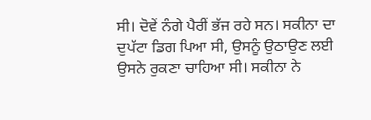ਸੀ। ਦੋਵੇਂ ਨੰਗੇ ਪੈਰੀਂ ਭੱਜ ਰਹੇ ਸਨ। ਸਕੀਨਾ ਦਾ ਦੁਪੱਟਾ ਡਿਗ ਪਿਆ ਸੀ, ਉਸਨੂੰ ਉਠਾਉਣ ਲਈ ਉਸਨੇ ਰੁਕਣਾ ਚਾਹਿਆ ਸੀ। ਸਕੀਨਾ ਨੇ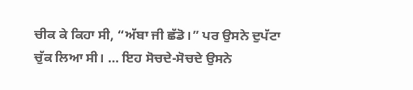ਚੀਕ ਕੇ ਕਿਹਾ ਸੀ, “ਅੱਬਾ ਜੀ ਛੱਡੋ।” ਪਰ ਉਸਨੇ ਦੁਪੱਟਾ ਚੁੱਕ ਲਿਆ ਸੀ। … ਇਹ ਸੋਚਦੇ-ਸੋਚਦੇ ਉਸਨੇ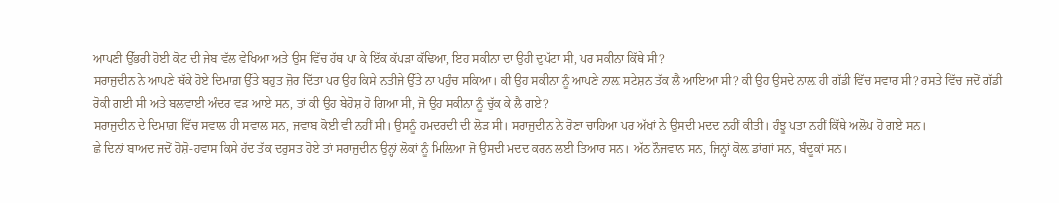ਆਪਣੀ ਉੱਭਰੀ ਹੋਈ ਕੋਟ ਦੀ ਜੇਬ ਵੱਲ ਵੇਖਿਆ ਅਤੇ ਉਸ ਵਿੱਚ ਹੱਥ ਪਾ ਕੇ ਇੱਕ ਕੱਪੜਾ ਕੱਢਿਆ, ਇਹ ਸਕੀਨਾ ਦਾ ਉਹੀ ਦੁਪੱਟਾ ਸੀ, ਪਰ ਸਕੀਨਾ ਕਿੱਥੇ ਸੀ?
ਸਰਾਜੁਦੀਨ ਨੇ ਆਪਣੇ ਥੱਕੇ ਹੋਏ ਦਿਮਾਗ਼ ਉੱਤੇ ਬਹੁਤ ਜ਼ੋਰ ਦਿੱਤਾ ਪਰ ਉਹ ਕਿਸੇ ਨਤੀਜੇ ਉੱਤੇ ਨਾ ਪਹੁੰਚ ਸਕਿਆ। ਕੀ ਉਹ ਸਕੀਨਾ ਨੂੰ ਆਪਣੇ ਨਾਲ਼ ਸਟੇਸ਼ਨ ਤੱਕ ਲੈ ਆਇਆ ਸੀ? ਕੀ ਉਹ ਉਸਦੇ ਨਾਲ਼ ਹੀ ਗੱਡੀ ਵਿੱਚ ਸਵਾਰ ਸੀ? ਰਸਤੇ ਵਿੱਚ ਜਦੋਂ ਗੱਡੀ ਰੋਕੀ ਗਈ ਸੀ ਅਤੇ ਬਲਵਾਈ ਅੰਦਰ ਵੜ ਆਏ ਸਨ, ਤਾਂ ਕੀ ਉਹ ਬੇਹੋਸ਼ ਹੋ ਗਿਆ ਸੀ, ਜੋ ਉਹ ਸਕੀਨਾ ਨੂੰ ਚੁੱਕ ਕੇ ਲੈ ਗਏ?
ਸਰਾਜੁਦੀਨ ਦੇ ਦਿਮਾਗ਼ ਵਿੱਚ ਸਵਾਲ ਹੀ ਸਵਾਲ ਸਨ, ਜਵਾਬ ਕੋਈ ਵੀ ਨਹੀਂ ਸੀ। ਉਸਨੂੰ ਹਮਦਰਦੀ ਦੀ ਲੋੜ ਸੀ। ਸਰਾਜੁਦੀਨ ਨੇ ਰੋਣਾ ਚਾਹਿਆ ਪਰ ਅੱਖਾਂ ਨੇ ਉਸਦੀ ਮਦਦ ਨਹੀਂ ਕੀਤੀ। ਹੰਝੂ ਪਤਾ ਨਹੀਂ ਕਿੱਥੇ ਅਲੋਪ ਹੋ ਗਏ ਸਨ।
ਛੇ ਦਿਨਾਂ ਬਾਅਦ ਜਦੋਂ ਹੋਸ਼ੋ-ਹਵਾਸ ਕਿਸੇ ਹੱਦ ਤੱਕ ਦਰੁਸਤ ਹੋਏ ਤਾਂ ਸਰਾਜੁਦੀਨ ਉਨ੍ਹਾਂ ਲੋਕਾਂ ਨੂੰ ਮਿਲ਼ਿਆ ਜੋ ਉਸਦੀ ਮਦਦ ਕਰਨ ਲਈ ਤਿਆਰ ਸਨ। ਅੱਠ ਨੌਜਵਾਨ ਸਨ, ਜਿਨ੍ਹਾਂ ਕੋਲ਼ ਡਾਂਗਾਂ ਸਨ, ਬੰਦੂਕਾਂ ਸਨ।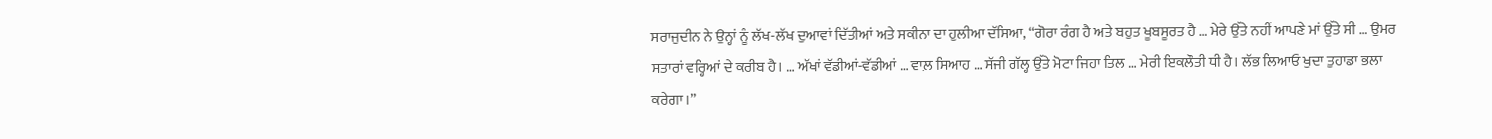ਸਰਾਜੁਦੀਨ ਨੇ ਉਨ੍ਹਾਂ ਨੂੰ ਲੱਖ-ਲੱਖ ਦੁਆਵਾਂ ਦਿੱਤੀਆਂ ਅਤੇ ਸਕੀਨਾ ਦਾ ਹੁਲੀਆ ਦੱਸਿਆ, “ਗੋਰਾ ਰੰਗ ਹੈ ਅਤੇ ਬਹੁਤ ਖੂਬਸੂਰਤ ਹੈ … ਮੇਰੇ ਉੱਤੇ ਨਹੀਂ ਆਪਣੇ ਮਾਂ ਉੱਤੇ ਸੀ … ਉਮਰ ਸਤਾਰਾਂ ਵਰ੍ਹਿਆਂ ਦੇ ਕਰੀਬ ਹੈ। … ਅੱਖਾਂ ਵੱਡੀਆਂ-ਵੱਡੀਆਂ … ਵਾਲ਼ ਸਿਆਹ … ਸੱਜੀ ਗੱਲ੍ਹ ਉੱਤੇ ਮੋਟਾ ਜਿਹਾ ਤਿਲ … ਮੇਰੀ ਇਕਲੌਤੀ ਧੀ ਹੈ। ਲੱਭ ਲਿਆਓ ਖੁਦਾ ਤੁਹਾਡਾ ਭਲਾ ਕਰੇਗਾ।”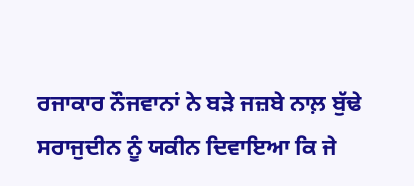ਰਜਾਕਾਰ ਨੌਜਵਾਨਾਂ ਨੇ ਬੜੇ ਜਜ਼ਬੇ ਨਾਲ਼ ਬੁੱਢੇ ਸਰਾਜੁਦੀਨ ਨੂੰ ਯਕੀਨ ਦਿਵਾਇਆ ਕਿ ਜੇ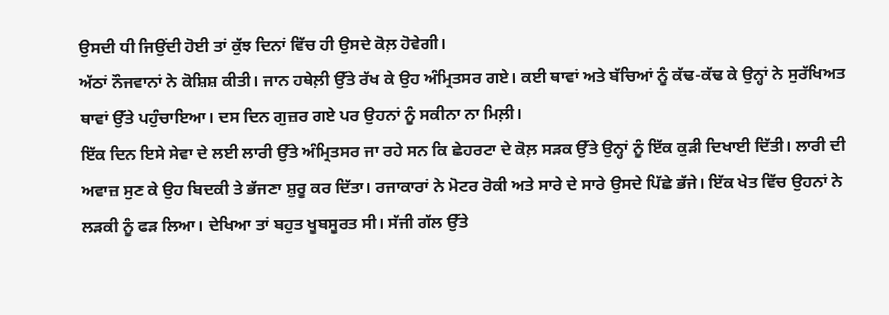ਉਸਦੀ ਧੀ ਜਿਉਂਦੀ ਹੋਈ ਤਾਂ ਕੁੱਝ ਦਿਨਾਂ ਵਿੱਚ ਹੀ ਉਸਦੇ ਕੋਲ਼ ਹੋਵੇਗੀ।
ਅੱਠਾਂ ਨੌਜਵਾਨਾਂ ਨੇ ਕੋਸ਼ਿਸ਼ ਕੀਤੀ। ਜਾਨ ਹਥੇਲ਼ੀ ਉੱਤੇ ਰੱਖ ਕੇ ਉਹ ਅੰਮ੍ਰਿਤਸਰ ਗਏ। ਕਈ ਥਾਵਾਂ ਅਤੇ ਬੱਚਿਆਂ ਨੂੰ ਕੱਢ-ਕੱਢ ਕੇ ਉਨ੍ਹਾਂ ਨੇ ਸੁਰੱਖਿਅਤ ਥਾਵਾਂ ਉੱਤੇ ਪਹੁੰਚਾਇਆ। ਦਸ ਦਿਨ ਗੁਜ਼ਰ ਗਏ ਪਰ ਉਹਨਾਂ ਨੂੰ ਸਕੀਨਾ ਨਾ ਮਿਲ਼ੀ।
ਇੱਕ ਦਿਨ ਇਸੇ ਸੇਵਾ ਦੇ ਲਈ ਲਾਰੀ ਉੱਤੇ ਅੰਮ੍ਰਿਤਸਰ ਜਾ ਰਹੇ ਸਨ ਕਿ ਛੇਹਰਟਾ ਦੇ ਕੋਲ਼ ਸੜਕ ਉੱਤੇ ਉਨ੍ਹਾਂ ਨੂੰ ਇੱਕ ਕੁੜੀ ਦਿਖਾਈ ਦਿੱਤੀ। ਲਾਰੀ ਦੀ ਅਵਾਜ਼ ਸੁਣ ਕੇ ਉਹ ਬਿਦਕੀ ਤੇ ਭੱਜਣਾ ਸ਼ੁਰੂ ਕਰ ਦਿੱਤਾ। ਰਜਾਕਾਰਾਂ ਨੇ ਮੋਟਰ ਰੋਕੀ ਅਤੇ ਸਾਰੇ ਦੇ ਸਾਰੇ ਉਸਦੇ ਪਿੱਛੇ ਭੱਜੇ। ਇੱਕ ਖੇਤ ਵਿੱਚ ਉਹਨਾਂ ਨੇ ਲੜਕੀ ਨੂੰ ਫੜ ਲਿਆ। ਦੇਖਿਆ ਤਾਂ ਬਹੁਤ ਖੂਬਸੂਰਤ ਸੀ। ਸੱਜੀ ਗੱਲ ਉੱਤੇ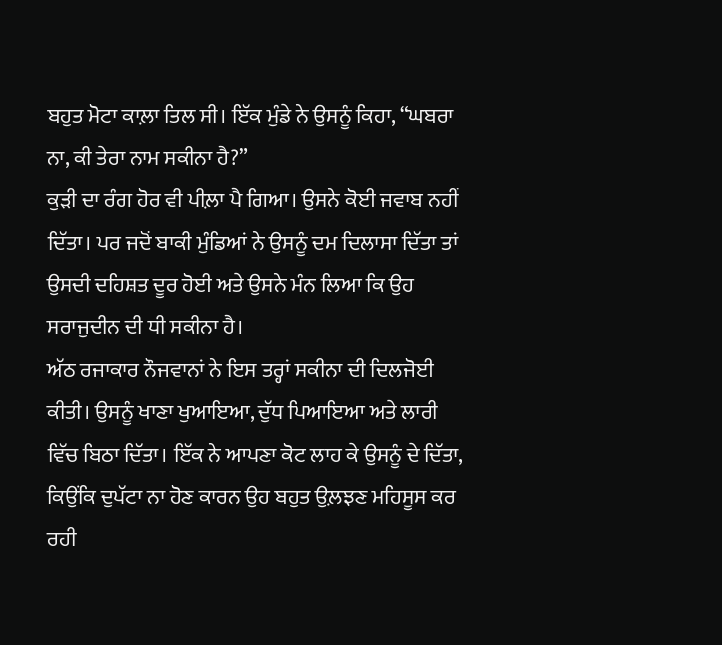ਬਹੁਤ ਮੋਟਾ ਕਾਲ਼ਾ ਤਿਲ ਸੀ। ਇੱਕ ਮੁੰਡੇ ਨੇ ਉਸਨੂੰ ਕਿਹਾ, “ਘਬਰਾ ਨਾ, ਕੀ ਤੇਰਾ ਨਾਮ ਸਕੀਨਾ ਹੈ?”
ਕੁੜੀ ਦਾ ਰੰਗ ਹੋਰ ਵੀ ਪੀਲ਼ਾ ਪੈ ਗਿਆ। ਉਸਨੇ ਕੋਈ ਜਵਾਬ ਨਹੀਂ ਦਿੱਤਾ। ਪਰ ਜਦੋਂ ਬਾਕੀ ਮੁੰਡਿਆਂ ਨੇ ਉਸਨੂੰ ਦਮ ਦਿਲਾਸਾ ਦਿੱਤਾ ਤਾਂ ਉਸਦੀ ਦਹਿਸ਼ਤ ਦੂਰ ਹੋਈ ਅਤੇ ਉਸਨੇ ਮੰਨ ਲਿਆ ਕਿ ਉਹ ਸਰਾਜੁਦੀਨ ਦੀ ਧੀ ਸਕੀਨਾ ਹੈ।
ਅੱਠ ਰਜਾਕਾਰ ਨੌਜਵਾਨਾਂ ਨੇ ਇਸ ਤਰ੍ਹਾਂ ਸਕੀਨਾ ਦੀ ਦਿਲਜੋਈ ਕੀਤੀ। ਉਸਨੂੰ ਖਾਣਾ ਖੁਆਇਆ, ਦੁੱਧ ਪਿਆਇਆ ਅਤੇ ਲਾਰੀ ਵਿੱਚ ਬਿਠਾ ਦਿੱਤਾ। ਇੱਕ ਨੇ ਆਪਣਾ ਕੋਟ ਲਾਹ ਕੇ ਉਸਨੂੰ ਦੇ ਦਿੱਤਾ, ਕਿਉਂਕਿ ਦੁਪੱਟਾ ਨਾ ਹੋਣ ਕਾਰਨ ਉਹ ਬਹੁਤ ਉਲ਼ਝਣ ਮਹਿਸੂਸ ਕਰ ਰਹੀ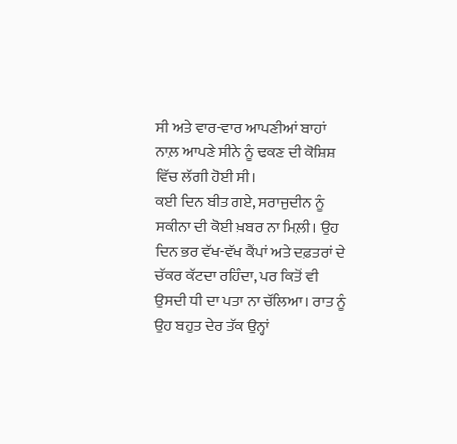ਸੀ ਅਤੇ ਵਾਰ-ਵਾਰ ਆਪਣੀਆਂ ਬਾਹਾਂ ਨਾਲ਼ ਆਪਣੇ ਸੀਨੇ ਨੂੰ ਢਕਣ ਦੀ ਕੋਸ਼ਿਸ਼ ਵਿੱਚ ਲੱਗੀ ਹੋਈ ਸੀ।
ਕਈ ਦਿਨ ਬੀਤ ਗਏ, ਸਰਾਜੁਦੀਨ ਨੂੰ ਸਕੀਨਾ ਦੀ ਕੋਈ ਖ਼ਬਰ ਨਾ ਮਿਲ਼ੀ। ਉਹ ਦਿਨ ਭਰ ਵੱਖ-ਵੱਖ ਕੈਂਪਾਂ ਅਤੇ ਦਫ਼ਤਰਾਂ ਦੇ ਚੱਕਰ ਕੱਟਦਾ ਰਹਿੰਦਾ, ਪਰ ਕਿਤੋਂ ਵੀ ਉਸਦੀ ਧੀ ਦਾ ਪਤਾ ਨਾ ਚੱਲਿਆ। ਰਾਤ ਨੂੰ ਉਹ ਬਹੁਤ ਦੇਰ ਤੱਕ ਉਨ੍ਹਾਂ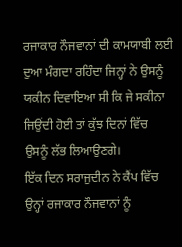ਰਜਾਕਾਰ ਨੌਜਵਾਨਾਂ ਦੀ ਕਾਮਯਾਬੀ ਲਈ ਦੁਆ ਮੰਗਦਾ ਰਹਿੰਦਾ ਜਿਨ੍ਹਾਂ ਨੇ ਉਸਨੂੰ ਯਕੀਨ ਦਿਵਾਇਆ ਸੀ ਕਿ ਜੇ ਸਕੀਨਾ ਜਿਉਂਦੀ ਹੋਈ ਤਾਂ ਕੁੱਝ ਦਿਨਾਂ ਵਿੱਚ ਉਸਨੂੰ ਲੱਭ ਲਿਆਉਣਗੇ।
ਇੱਕ ਦਿਨ ਸਰਾਜੁਦੀਨ ਨੇ ਕੈਂਪ ਵਿੱਚ ਉਨ੍ਹਾਂ ਰਜਾਕਾਰ ਨੌਜਵਾਨਾਂ ਨੂੰ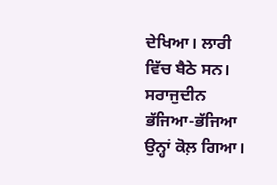ਦੇਖਿਆ। ਲਾਰੀ ਵਿੱਚ ਬੈਠੇ ਸਨ। ਸਰਾਜੁਦੀਨ ਭੱਜਿਆ-ਭੱਜਿਆ ਉਨ੍ਹਾਂ ਕੋਲ਼ ਗਿਆ।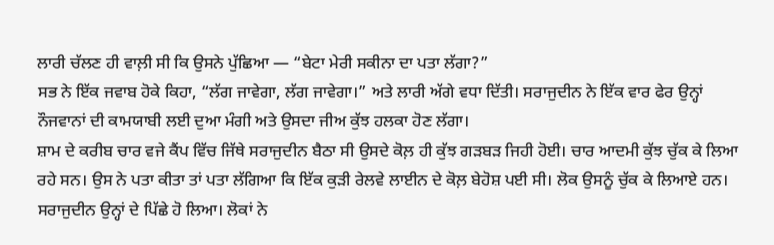ਲਾਰੀ ਚੱਲਣ ਹੀ ਵਾਲ਼ੀ ਸੀ ਕਿ ਉਸਨੇ ਪੁੱਛਿਆ — “ਬੇਟਾ ਮੇਰੀ ਸਕੀਨਾ ਦਾ ਪਤਾ ਲੱਗਾ?”
ਸਭ ਨੇ ਇੱਕ ਜਵਾਬ ਹੋਕੇ ਕਿਹਾ, “ਲੱਗ ਜਾਵੇਗਾ, ਲੱਗ ਜਾਵੇਗਾ।” ਅਤੇ ਲਾਰੀ ਅੱਗੇ ਵਧਾ ਦਿੱਤੀ। ਸਰਾਜੁਦੀਨ ਨੇ ਇੱਕ ਵਾਰ ਫੇਰ ਉਨ੍ਹਾਂ ਨੌਜਵਾਨਾਂ ਦੀ ਕਾਮਯਾਬੀ ਲਈ ਦੁਆ ਮੰਗੀ ਅਤੇ ਉਸਦਾ ਜੀਅ ਕੁੱਝ ਹਲਕਾ ਹੋਣ ਲੱਗਾ।
ਸ਼ਾਮ ਦੇ ਕਰੀਬ ਚਾਰ ਵਜੇ ਕੈਂਪ ਵਿੱਚ ਜਿੱਥੇ ਸਰਾਜੁਦੀਨ ਬੈਠਾ ਸੀ ਉਸਦੇ ਕੋਲ਼ ਹੀ ਕੁੱਝ ਗੜਬੜ ਜਿਹੀ ਹੋਈ। ਚਾਰ ਆਦਮੀ ਕੁੱਝ ਚੁੱਕ ਕੇ ਲਿਆ ਰਹੇ ਸਨ। ਉਸ ਨੇ ਪਤਾ ਕੀਤਾ ਤਾਂ ਪਤਾ ਲੱਗਿਆ ਕਿ ਇੱਕ ਕੁੜੀ ਰੇਲਵੇ ਲਾਈਨ ਦੇ ਕੋਲ਼ ਬੇਹੋਸ਼ ਪਈ ਸੀ। ਲੋਕ ਉਸਨੂੰ ਚੁੱਕ ਕੇ ਲਿਆਏ ਹਨ। ਸਰਾਜੁਦੀਨ ਉਨ੍ਹਾਂ ਦੇ ਪਿੱਛੇ ਹੋ ਲਿਆ। ਲੋਕਾਂ ਨੇ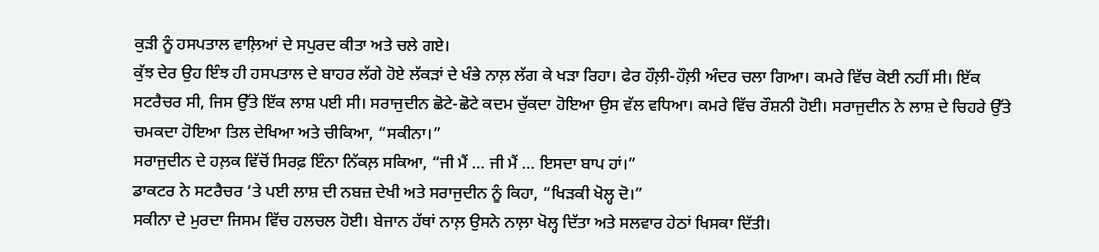ਕੁੜੀ ਨੂੰ ਹਸਪਤਾਲ ਵਾਲ਼ਿਆਂ ਦੇ ਸਪੁਰਦ ਕੀਤਾ ਅਤੇ ਚਲੇ ਗਏ।
ਕੁੱਝ ਦੇਰ ਉਹ ਇੰਝ ਹੀ ਹਸਪਤਾਲ ਦੇ ਬਾਹਰ ਲੱਗੇ ਹੋਏ ਲੱਕੜਾਂ ਦੇ ਖੰਭੇ ਨਾਲ਼ ਲੱਗ ਕੇ ਖੜਾ ਰਿਹਾ। ਫੇਰ ਹੌਲ਼ੀ-ਹੌਲ਼ੀ ਅੰਦਰ ਚਲਾ ਗਿਆ। ਕਮਰੇ ਵਿੱਚ ਕੋਈ ਨਹੀਂ ਸੀ। ਇੱਕ ਸਟਰੈਚਰ ਸੀ, ਜਿਸ ਉੱਤੇ ਇੱਕ ਲਾਸ਼ ਪਈ ਸੀ। ਸਰਾਜੁਦੀਨ ਛੋਟੇ-ਛੋਟੇ ਕਦਮ ਚੁੱਕਦਾ ਹੋਇਆ ਉਸ ਵੱਲ ਵਧਿਆ। ਕਮਰੇ ਵਿੱਚ ਰੌਸ਼ਨੀ ਹੋਈ। ਸਰਾਜੁਦੀਨ ਨੇ ਲਾਸ਼ ਦੇ ਚਿਹਰੇ ਉੱਤੇ ਚਮਕਦਾ ਹੋਇਆ ਤਿਲ ਦੇਖਿਆ ਅਤੇ ਚੀਕਿਆ, “ਸਕੀਨਾ।”
ਸਰਾਜੁਦੀਨ ਦੇ ਹਲ਼ਕ ਵਿੱਚੋਂ ਸਿਰਫ਼ ਇੰਨਾ ਨਿੱਕਲ਼ ਸਕਿਆ, “ਜੀ ਮੈਂ … ਜੀ ਮੈਂ … ਇਸਦਾ ਬਾਪ ਹਾਂ।”
ਡਾਕਟਰ ਨੇ ਸਟਰੈਚਰ ‘ਤੇ ਪਈ ਲਾਸ਼ ਦੀ ਨਬਜ਼ ਦੇਖੀ ਅਤੇ ਸਰਾਜੁਦੀਨ ਨੂੰ ਕਿਹਾ, “ਖਿੜਕੀ ਖੋਲ੍ਹ ਦੋ।”
ਸਕੀਨਾ ਦੇ ਮੁਰਦਾ ਜਿਸਮ ਵਿੱਚ ਹਲਚਲ ਹੋਈ। ਬੇਜਾਨ ਹੱਥਾਂ ਨਾਲ਼ ਉਸਨੇ ਨਾਲ਼ਾ ਖੋਲ੍ਹ ਦਿੱਤਾ ਅਤੇ ਸਲਵਾਰ ਹੇਠਾਂ ਖਿਸਕਾ ਦਿੱਤੀ।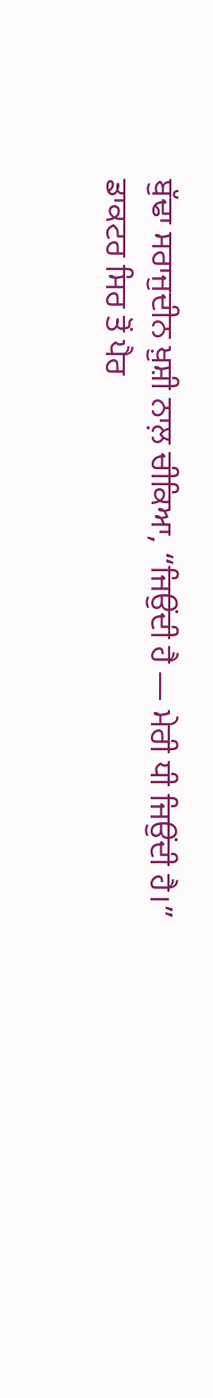ਬੁੱਢਾ ਸਰਾਜੁਦੀਨ ਖ਼ੁਸ਼ੀ ਨਾਲ਼ ਚੀਕਿਆ, “ਜਿਉਂਦੀ ਹੈ — ਮੇਰੀ ਧੀ ਜਿਉਂਦੀ ਹੈ।”
ਡਾਕਟਰ ਸਿਰ ਤੋਂ ਪੈਰ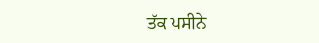ਤੱਕ ਪਸੀਨੇ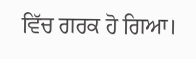ਵਿੱਚ ਗਰਕ ਹੋ ਗਿਆ।